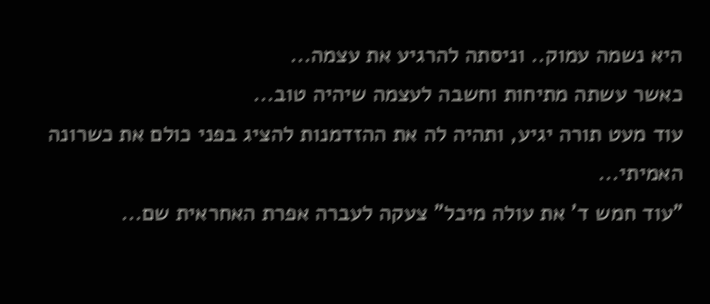היא נשמה עמוק.. וניסתה להרגיע את עצמה...
כאשר עשתה מתיחות וחשבה לעצמה שיהיה טוב...
עוד מעט תורה יגיע, ותהיה לה את ההזדמנות להציג בפני כולם את כשרונה האמיתי...
"עוד חמש ד' את עולה מיכל" צעקה לעברה אפרת האחראית שם...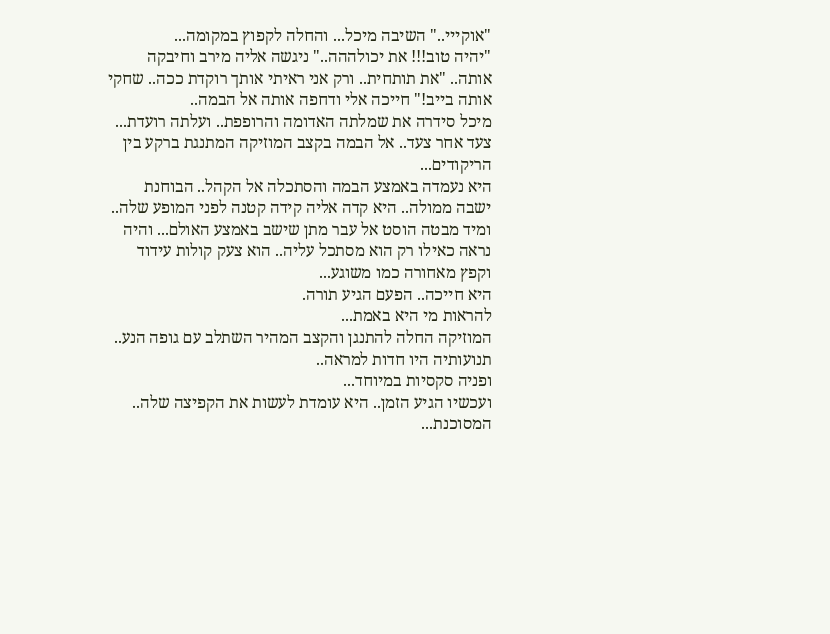"אוקייי.." השיבה מיכל... והחלה לקפוץ במקומה...
"יהיה טוב!!! את יכולההה.." ניגשה אליה מירב וחיבקה אותה.. "את תותחית.. ורק אני ראיתי אותך רוקדת ככה.. שחקי אותה בייב!" חייכה אלי ודחפה אותה אל הבמה..
מיכל סידרה את שמלתה האדומה והרופפת.. ועלתה רועדת... צעד אחר צעד.. אל הבמה בקצב המוזיקה המתנגת ברקע בין הריקודים...
היא נעמדה באמצע הבמה והסתכלה אל הקהל.. הבוחנת ישבה ממולה.. היא קדה אליה קידה קטנה לפני המופע שלה.. ומיד מבטה הוסט אל עבר מתן שישב באמצע האולם... והיה נראה כאילו רק הוא מסתכל עליה.. הוא צעק קולות עידוד וקפץ מאחורה כמו משוגע...
היא חייכה.. הפעם הגיע תורה.
להראות מי היא באמת...
המוזיקה החלה להתנגן והקצב המהיר השתלב עם גופה הנע.. תנועותיה היו חדות למראה..
ופניה סקסיות במיוחד...
ועכשיו הגיע הזמן.. היא עומדת לעשות את הקפיצה שלה.. המסוכנת...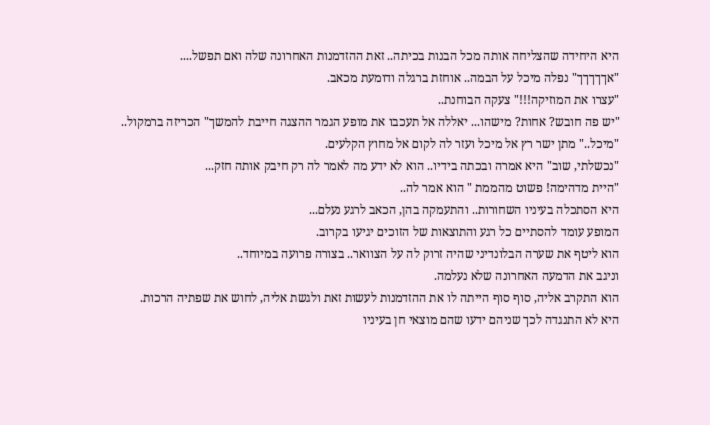היא היחידה שהצליחה אותה מכל הבנות בכיתה.. זאת ההזדמנות האחרונה שלה ואם תפשל....
"אךךךךך" נפלה מיכל על הבמה.. אוחזת ברגלה ודומעת מכאב.
"עצרו את המוזיקה!!!" צעקה הבוחנת..
"יש פה חובש? אחות? מישהו... יאללה אל תעכבו את מופע הגמר ההצגה חייבת להמשך" הכריזה ברמקול..
"מיכל.." מתן ישר רץ אל מיכל ועזר לה לקום אל מחוץ הקלעים.
"נכשלתי, שוב" היא אמרה ובכתה בידיו.. הוא לא ידע מה לאמר לה רק חיבק אותה חזק...
"היית מדהימה! פשוט מהממת " הוא אמר לה..
היא הסתכלה בעיניו השחורות.. והתעמקה בהן, הכאב לרגע נעלם...
המופע עומד להסתיים כל רגע והתוצאות של הזוכים יגיעו בקרוב.
הוא ליטף את שערה הבלונדיני שהיה זרוק לה על הצוואר.. בצורה פרועה במיוחד..
וניגב את הדמעה האחרונה שלא נעלמה.
הוא התקרב אליה, סוף סוף הייתה לו את ההזדמנות לעשות זאת ולגשת אליה, לחוש את שפתיה הרכות.
היא לא התנגדה לכך שניהם ידעו שהם מוצאי חן בעיניו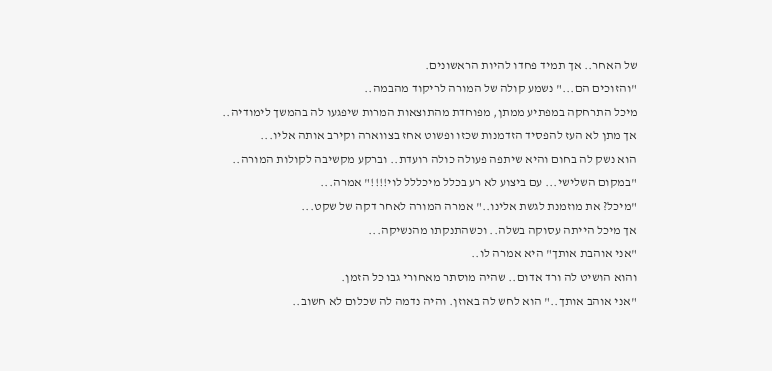של האחר.. אך תמיד פחדו להיות הראשונים.
"והזוכים הם..." נשמע קולה של המורה לריקוד מהבמה..
מיכל התרחקה במפתיע ממתן, מפוחדת מהתוצאות המרות שיפגעו לה בהמשך לימודיה..
אך מתן לא העז להפסיד הזדמנות שכזו ופשוט אחז בצווארה וקירב אותה אליו...
הוא נשק לה בחום והיא שיתפה פעולה כולה רועדת.. וברקע מקשיבה לקולות המורה..
"במקום השלישי... עם ביצוע לא רע בכלל מיכללל לוי!!!!" אמרה...
"מיכל? את מוזמנת לגשת אלינו.." אמרה המורה לאחר דקה של שקט...
אך מיכל הייתה עסוקה בשלה.. וכשהתנקתו מהנשיקה...
"אני אוהבת אותך" היא אמרה לו..
והוא הושיט לה ורד אדום.. שהיה מוסתר מאחורי גבו כל הזמן.
"אני אוהב אותך.." הוא לחש לה באוזן. והיה נדמה לה שכלום לא חשוב..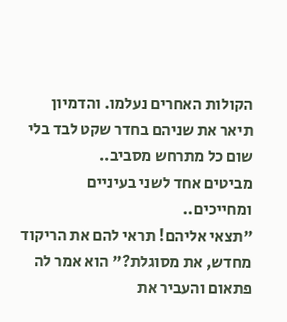הקולות האחרים נעלמו. והדמיון תיאר את שניהם בחדר שקט לבד בלי שום כל מתרחש מסביב..
מביטים אחד לשני בעיניים ומחייכים..
"תצאי אליהם! תראי להם את הריקוד מחדש, את מסוגלת?" הוא אמר לה פתאום והעביר את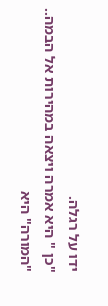ידו על רגלה.
"כן " היא אמרה ויצאה במהירות אל הבמה..
"המורה" היא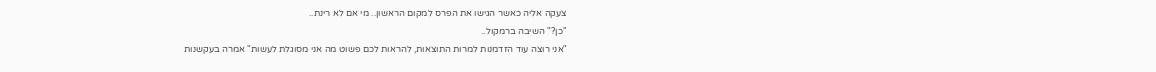צעקה אליה כאשר הגישו את הפרס למקום הראשון.. מי אם לא רינת..
"כן?" השיבה ברמקול..
"אני רוצה עוד הזדמנות למרות התוצאות, להראות לכם פשוט מה אני מסוגלת לעשות" אמרה בעקשנות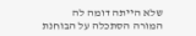שלא הייתה דומה לה
המורה הסתכלה על הבוחנת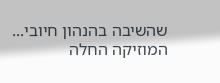שהשיבה בהנהון חיובי...
המוזיקה החלה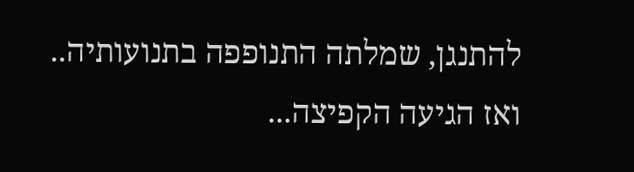להתנגן, שמלתה התנופפה בתנועותיה.. ואז הגיעה הקפיצה...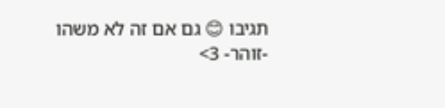תגיבו 😊 גם אם זה לא משהו
-זוהר- 3>